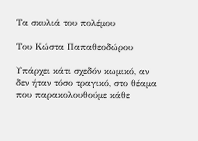Τα σκυλιά του πολέμου

Του Κώστα Παπαθεοδώρου

Υπάρχει κάτι σχεδόν κωμικό, αν δεν ήταν τόσο τραγικό, στο θέαμα που παρακολουθούμε κάθε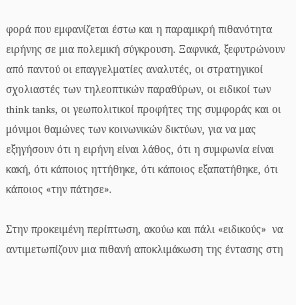φορά που εμφανίζεται έστω και η παραμικρή πιθανότητα ειρήνης σε μια πολεμική σύγκρουση. Ξαφνικά, ξεφυτρώνουν από παντού οι επαγγελματίες αναλυτές, οι στρατηγικοί σχολιαστές των τηλεοπτικών παραθύρων, οι ειδικοί των think tanks, οι γεωπολιτικοί προφήτες της συμφοράς και οι μόνιμοι θαμώνες των κοινωνικών δικτύων, για να μας εξηγήσουν ότι η ειρήνη είναι λάθος, ότι η συμφωνία είναι κακή, ότι κάποιος ηττήθηκε, ότι κάποιος εξαπατήθηκε, ότι κάποιος «την πάτησε».

Στην προκειμένη περίπτωση, ακούω και πάλι «ειδικούς»  να αντιμετωπίζουν μια πιθανή αποκλιμάκωση της έντασης στη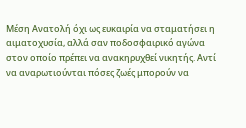Μέση Ανατολή όχι ως ευκαιρία να σταματήσει η αιματοχυσία, αλλά σαν ποδοσφαιρικό αγώνα στον οποίο πρέπει να ανακηρυχθεί νικητής. Αντί να αναρωτιούνται πόσες ζωές μπορούν να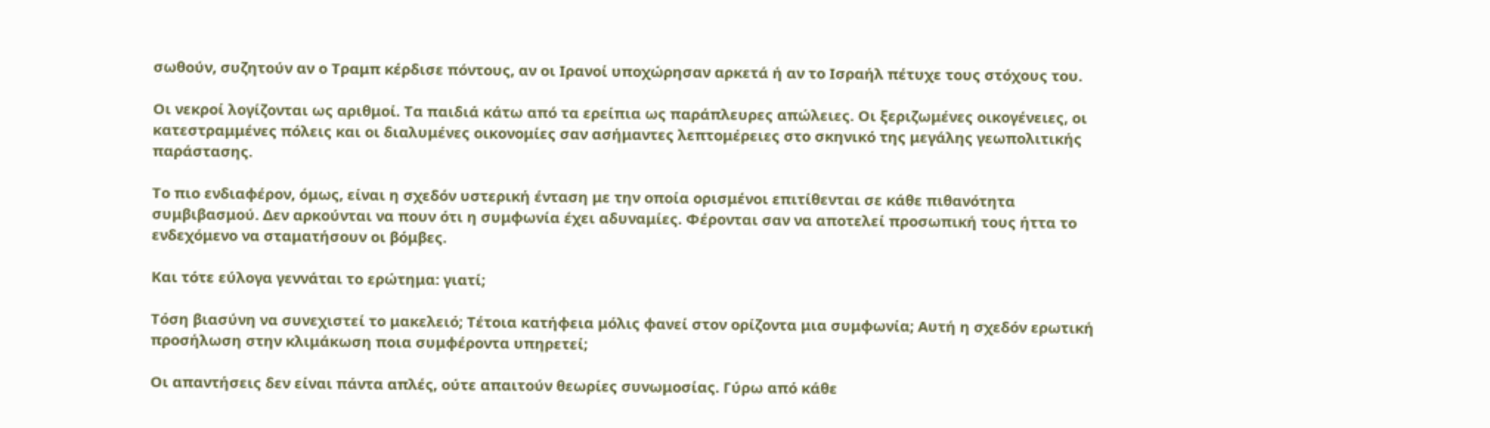σωθούν, συζητούν αν ο Τραμπ κέρδισε πόντους, αν οι Ιρανοί υποχώρησαν αρκετά ή αν το Ισραήλ πέτυχε τους στόχους του.

Οι νεκροί λογίζονται ως αριθμοί. Τα παιδιά κάτω από τα ερείπια ως παράπλευρες απώλειες. Οι ξεριζωμένες οικογένειες, οι κατεστραμμένες πόλεις και οι διαλυμένες οικονομίες σαν ασήμαντες λεπτομέρειες στο σκηνικό της μεγάλης γεωπολιτικής παράστασης.

Το πιο ενδιαφέρον, όμως, είναι η σχεδόν υστερική ένταση με την οποία ορισμένοι επιτίθενται σε κάθε πιθανότητα συμβιβασμού. Δεν αρκούνται να πουν ότι η συμφωνία έχει αδυναμίες. Φέρονται σαν να αποτελεί προσωπική τους ήττα το ενδεχόμενο να σταματήσουν οι βόμβες.

Και τότε εύλογα γεννάται το ερώτημα: γιατί;

Τόση βιασύνη να συνεχιστεί το μακελειό; Τέτοια κατήφεια μόλις φανεί στον ορίζοντα μια συμφωνία; Αυτή η σχεδόν ερωτική προσήλωση στην κλιμάκωση ποια συμφέροντα υπηρετεί;

Οι απαντήσεις δεν είναι πάντα απλές, ούτε απαιτούν θεωρίες συνωμοσίας. Γύρω από κάθε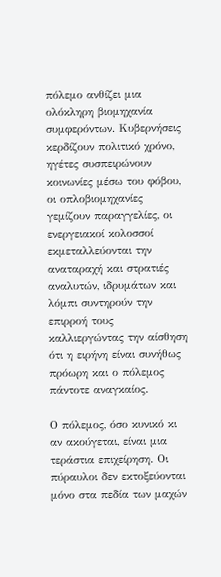πόλεμο ανθίζει μια ολόκληρη βιομηχανία συμφερόντων. Κυβερνήσεις κερδίζουν πολιτικό χρόνο, ηγέτες συσπειρώνουν κοινωνίες μέσω του φόβου, οι οπλοβιομηχανίες γεμίζουν παραγγελίες, οι ενεργειακοί κολοσσοί εκμεταλλεύονται την αναταραχή και στρατιές αναλυτών, ιδρυμάτων και λόμπι συντηρούν την επιρροή τους καλλιεργώντας την αίσθηση ότι η ειρήνη είναι συνήθως πρόωρη και ο πόλεμος πάντοτε αναγκαίος.

Ο πόλεμος, όσο κυνικό κι αν ακούγεται, είναι μια τεράστια επιχείρηση. Οι πύραυλοι δεν εκτοξεύονται μόνο στα πεδία των μαχών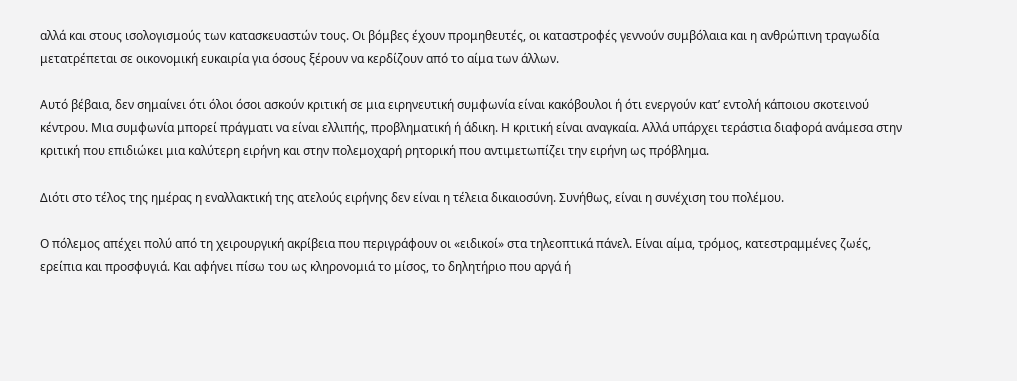αλλά και στους ισολογισμούς των κατασκευαστών τους. Οι βόμβες έχουν προμηθευτές, οι καταστροφές γεννούν συμβόλαια και η ανθρώπινη τραγωδία μετατρέπεται σε οικονομική ευκαιρία για όσους ξέρουν να κερδίζουν από το αίμα των άλλων.

Αυτό βέβαια, δεν σημαίνει ότι όλοι όσοι ασκούν κριτική σε μια ειρηνευτική συμφωνία είναι κακόβουλοι ή ότι ενεργούν κατ’ εντολή κάποιου σκοτεινού κέντρου. Μια συμφωνία μπορεί πράγματι να είναι ελλιπής, προβληματική ή άδικη. Η κριτική είναι αναγκαία. Αλλά υπάρχει τεράστια διαφορά ανάμεσα στην κριτική που επιδιώκει μια καλύτερη ειρήνη και στην πολεμοχαρή ρητορική που αντιμετωπίζει την ειρήνη ως πρόβλημα.

Διότι στο τέλος της ημέρας η εναλλακτική της ατελούς ειρήνης δεν είναι η τέλεια δικαιοσύνη. Συνήθως, είναι η συνέχιση του πολέμου.

Ο πόλεμος απέχει πολύ από τη χειρουργική ακρίβεια που περιγράφουν οι «ειδικοί» στα τηλεοπτικά πάνελ. Είναι αίμα, τρόμος, κατεστραμμένες ζωές, ερείπια και προσφυγιά. Και αφήνει πίσω του ως κληρονομιά το μίσος, το δηλητήριο που αργά ή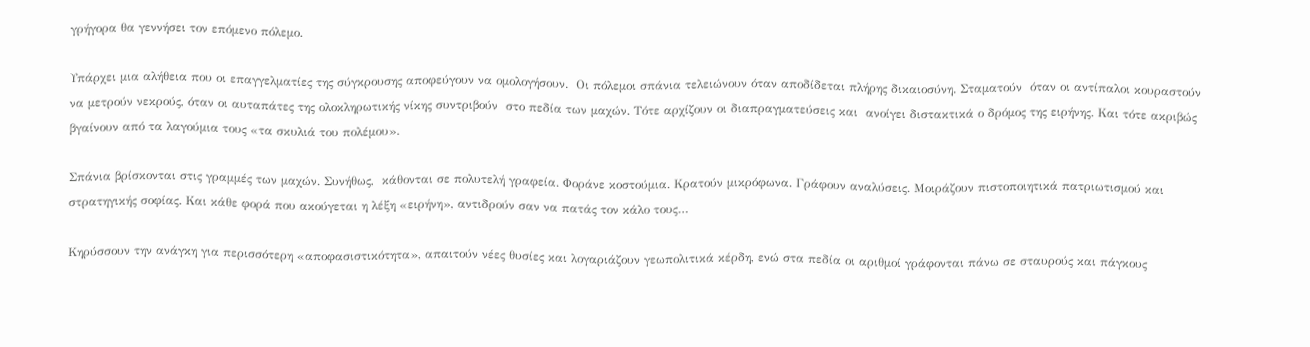γρήγορα θα γεννήσει τον επόμενο πόλεμο.

Υπάρχει μια αλήθεια που οι επαγγελματίες της σύγκρουσης αποφεύγουν να ομολογήσουν.  Οι πόλεμοι σπάνια τελειώνουν όταν αποδίδεται πλήρης δικαιοσύνη. Σταματούν  όταν οι αντίπαλοι κουραστούν να μετρούν νεκρούς, όταν οι αυταπάτες της ολοκληρωτικής νίκης συντριβούν  στο πεδία των μαχών. Τότε αρχίζουν οι διαπραγματεύσεις και  ανοίγει διστακτικά ο δρόμος της ειρήνης. Και τότε ακριβώς βγαίνουν από τα λαγούμια τους «τα σκυλιά του πολέμου».

Σπάνια βρίσκονται στις γραμμές των μαχών. Συνήθως,  κάθονται σε πολυτελή γραφεία. Φοράνε κοστούμια. Κρατούν μικρόφωνα. Γράφουν αναλύσεις. Μοιράζουν πιστοποιητικά πατριωτισμού και στρατηγικής σοφίας. Και κάθε φορά που ακούγεται η λέξη «ειρήνη», αντιδρούν σαν να πατάς τον κάλο τους…

Κηρύσσουν την ανάγκη για περισσότερη «αποφασιστικότητα», απαιτούν νέες θυσίες και λογαριάζουν γεωπολιτικά κέρδη, ενώ στα πεδία οι αριθμοί γράφονται πάνω σε σταυρούς και πάγκους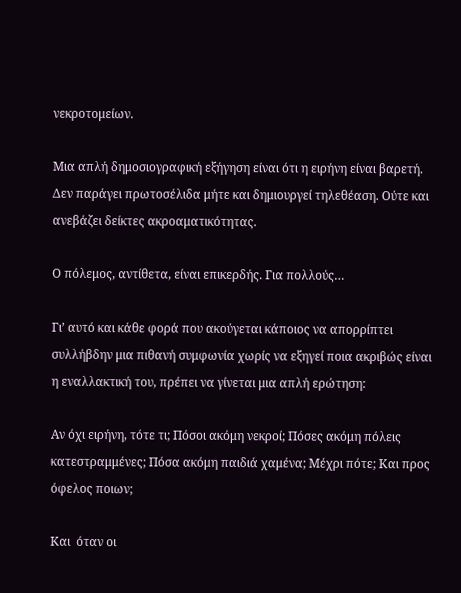νεκροτομείων.

Μια απλή δημοσιογραφική εξήγηση είναι ότι η ειρήνη είναι βαρετή. Δεν παράγει πρωτοσέλιδα μήτε και δημιουργεί τηλεθέαση. Ούτε και ανεβάζει δείκτες ακροαματικότητας.

Ο πόλεμος, αντίθετα, είναι επικερδής. Για πολλούς…

Γι’ αυτό και κάθε φορά που ακούγεται κάποιος να απορρίπτει συλλήβδην μια πιθανή συμφωνία χωρίς να εξηγεί ποια ακριβώς είναι η εναλλακτική του, πρέπει να γίνεται μια απλή ερώτηση:

Αν όχι ειρήνη, τότε τι; Πόσοι ακόμη νεκροί; Πόσες ακόμη πόλεις κατεστραμμένες; Πόσα ακόμη παιδιά χαμένα; Μέχρι πότε; Και προς όφελος ποιων;

Και  όταν οι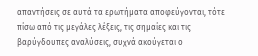απαντήσεις σε αυτά τα ερωτήματα αποφεύγονται, τότε πίσω από τις μεγάλες λέξεις, τις σημαίες και τις βαρύγδουπες αναλύσεις, συχνά ακούγεται ο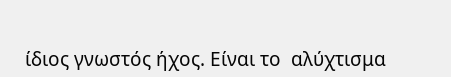ίδιος γνωστός ήχος. Είναι το  αλύχτισμα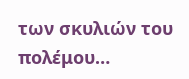των σκυλιών του πολέμου…